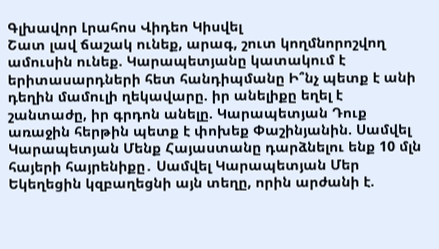Գլխավոր Լրահոս Վիդեո Կիսվել
Շատ լավ ճաշակ ունեք, արագ, շուտ կողմնորոշվող ամուսին ունեք. Կարապետյանը կատակում է երիտասարդների հետ հանդիպմանը Ի՞նչ պետք է անի դեղին մամուլի ղեկավարը. իր անելիքը եղել է շանտաժը, իր գրդոն անելը. Կարապետյան Դուք առաջին հերթին պետք է փոխեք Փաշինյանին. Սամվել Կարապետյան Մենք Հայաստանը դարձնելու ենք 10 մլն հայերի հայրենիքը․ Սամվել Կարապետյան Մեր Եկեղեցին կզբաղեցնի այն տեղը, որին արժանի է.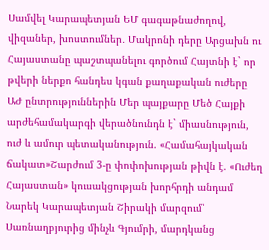Սամվել Կարապետյան ԵՄ գագաթնաժողով, վիզաներ, խոստումներ․ Մակրոնի դերը Արցախն ու Հայաստանը պաշտպանելու գործում Հայտնի է` որ թվերի ներքո հանդես կգան քաղաքական ուժերը ԱԺ ընտրություններին Մեր պայքարը Մեծ Հայքի արժեհամակարգի վերածնունդն է` միասնություն, ուժ և ամուր պետականություն. «Համահայկական ճակատ»Շարժում 3-ը փոփոխության թիվն է. «Ուժեղ Հայաստան» կուսակցության խորհրդի անդամ Նարեկ Կարապետյան Շիրակի մարզում՝ Սառնաղբյուրից մինչև Գյումրի, մարդկանց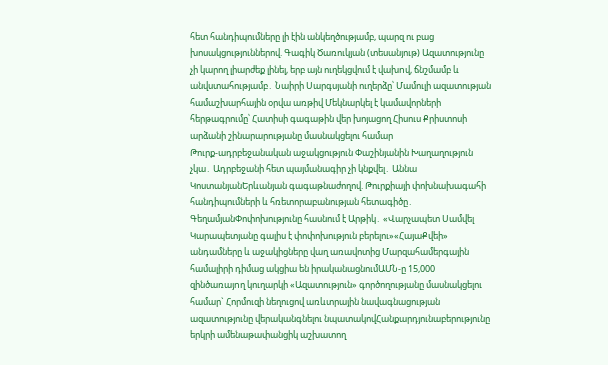հետ հանդիպումները լի էին անկեղծությամբ, պարզ ու բաց խոսակցություններով. Գագիկ Ծառուկյան (տեսանյութ) Ազատությունը չի կարող լիարժեք լինել, երբ այն ուղեկցվում է վախnվ, ճնշմամբ և անվստահությամբ․ Նաիրի Սարգսյանի ուղերձը՝ Մամուլի ազատության համաշխարհային օրվա առթիվ Մեկնարկել է կամավորների հերթագրումը՝ Հատիսի գագաթին վեր խոյացող Հիսուս Քրիստոսի արձանի շինարարությանը մասնակցելու համար
Թուրք-ադրբեջանական աջակցություն Փաշինյանին Խաղաղություն չկա․ Ադրբեջանի հետ պայմանագիր չի կնքվել․ Աննա ԿոստանյանԵրևանյան գագաթնաժողով. Թուրքիայի փոխնախագահի հանդիպումների և հռետորաբանության հետագիծը․ ԳեղամյանՓոփոխությունը հասնում է Արթիկ․ «Վարչապետ Սամվել Կարապետյանը գալիս է փոփոխություն բերելու»«ՀայաՔվեի» անդամները և աջակիցները վաղ առավոտից Մարզահամերգային համալիրի դիմաց ակցիա են իրականացնումԱՄՆ-ը 15,000 զինծառայnղ կուղարկի «Ազատություն» գործողությանը մասնակցելու համար` Հորմուզի նեղուցով առևտրային նավագնացության ազատությունը վերականգնելու նպատակովՀանքարդյունաբերությունը երկրի ամենաթափանցիկ աշխատող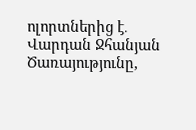ոլորտներից է․ Վարդան Ջհանյան Ծառայությունը,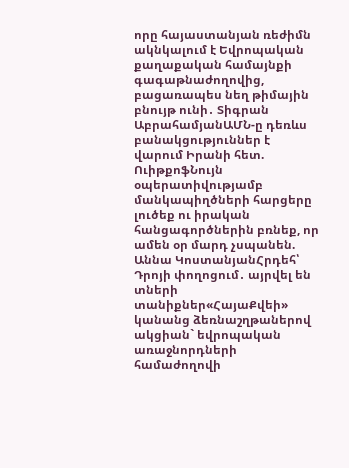որը հայաստանյան ռեժիմն ակնկալում է Եվրոպական քաղաքական համայնքի գագաթնաժողովից, բացառապես նեղ թիմային բնույթ ունի․ Տիգրան ԱբրահամյանԱՄՆ-ը դեռևս բանակցություններ է վարում Իրանի հետ. ՈւիթքոֆՆույն օպերատիվությամբ մանկապիղծների հարցերը լուծեք ու իրական հանցագործներին բռնեք, որ ամեն օր մարդ չսպանեն. Աննա ԿոստանյանՀրդեհ՝ Դրոյի փողոցում․ այրվել են տների տանիքներ«ՀայաՔվեի» կանանց ձեռնաշղթաներով ակցիան` եվրոպական առաջնորդների համաժողովի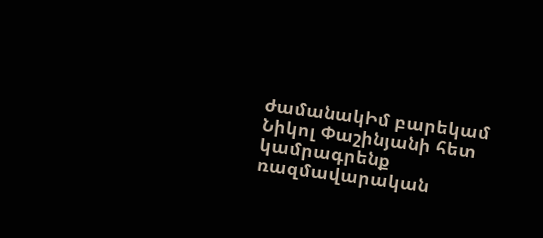ժամանակԻմ բարեկամ Նիկոլ Փաշինյանի հետ կամրագրենք ռազմավարական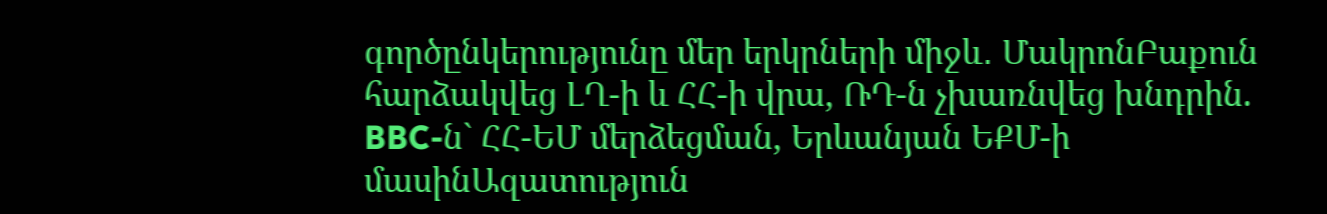գործընկերությունը մեր երկրների միջև․ ՄակրոնԲաքուն հարձակվեց ԼՂ-ի և ՀՀ-ի վրա, ՌԴ-ն չխառնվեց խնդրին. BBC-ն` ՀՀ-ԵՄ մերձեցման, Երևանյան ԵՔՄ-ի մասինԱզատություն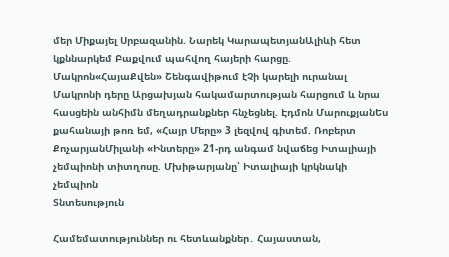մեր Միքայել Սրբազանին. Նարեկ ԿարապետյանԱլիևի հետ կքննարկեմ Բաքվում պահվող հայերի հարցը. Մակրոն«ՀայաՔվեն» Շենգավիթում էՉի կարելի ուրանալ Մակրոնի դերը Արցախյան հակամարտության հարցում և նրա հասցեին անհիմն մեղադրանքներ հնչեցնել. Էդմոն ՄարուքյանԵս քահանայի թոռ եմ, «Հայր Մերը» 3 լեզվով գիտեմ. Ռոբերտ ՔոչարյանՄիլանի «Ինտերը» 21-րդ անգամ նվաճեց Իտալիայի չեմպիոնի տիտղոսը. Մխիթարյանը՝ Իտալիայի կրկնակի չեմպիոն
Տնտեսություն

Համեմատություններ ու հետևանքներ․ Հայաստան,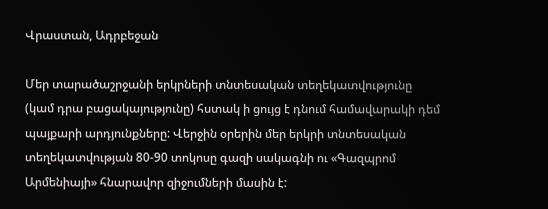Վրաստան, Ադրբեջան

Մեր տարածաշրջանի երկրների տնտեսական տեղեկատվությունը (կամ դրա բացակայությունը) հստակ ի ցույց է դնում համավարակի դեմ պայքարի արդյունքները: Վերջին օրերին մեր երկրի տնտեսական տեղեկատվության 80-90 տոկոսը գազի սակագնի ու «Գազպրոմ Արմենիայի» հնարավոր զիջումների մասին է: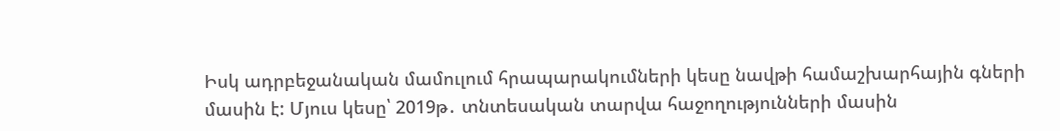Իսկ ադրբեջանական մամուլում հրապարակումների կեսը նավթի համաշխարհային գների մասին է: Մյուս կեսը՝ 2019թ․ տնտեսական տարվա հաջողությունների մասին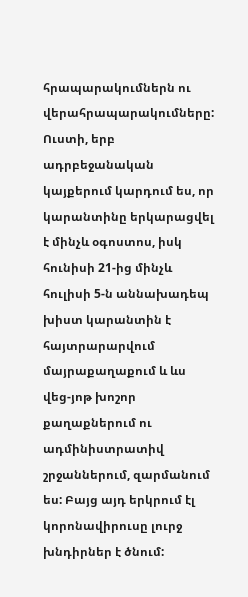հրապարակումներն ու վերահրապարակումները: Ուստի, երբ ադրբեջանական կայքերում կարդում ես, որ կարանտինը երկարացվել է մինչև օգոստոս, իսկ հունիսի 21-ից մինչև հուլիսի 5-ն աննախադեպ խիստ կարանտին է հայտրարարվում մայրաքաղաքում և ևս վեց-յոթ խոշոր քաղաքներում ու ադմինիստրատիվ շրջաններում, զարմանում ես: Բայց այդ երկրում էլ կորոնավիրուսը լուրջ խնդիրներ է ծնում: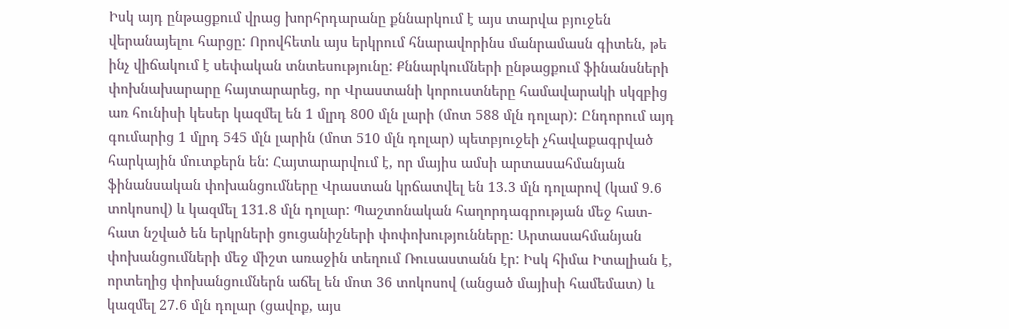Իսկ այդ ընթացքում վրաց խորհրդարանը քննարկում է այս տարվա բյուջեն վերանայելու հարցը: Որովհետև այս երկրում հնարավորինս մանրամասն գիտեն, թե ինչ վիճակում է սեփական տնտեսությունը: Քննարկումների ընթացքում ֆինանսների փոխնախարարը հայտարարեց, որ Վրաստանի կորուստները համավարակի սկզբից առ հունիսի կեսեր կազմել են 1 մլրդ 800 մլն լարի (մոտ 588 մլն դոլար): Ընդորում այդ գումարից 1 մլրդ 545 մլն լարին (մոտ 510 մլն դոլար) պետբյուջեի չհավաքագրված հարկային մուտքերն են: Հայտարարվում է, որ մայիս ամսի արտասահմանյան ֆինանսական փոխանցումները Վրաստան կրճատվել են 13.3 մլն դոլարով (կամ 9.6 տոկոսով) և կազմել 131.8 մլն դոլար: Պաշտոնական հաղորդագրության մեջ հատ-հատ նշված են երկրների ցուցանիշների փոփոխությունները: Արտասահմանյան փոխանցումների մեջ միշտ առաջին տեղում Ռուսաստանն էր: Իսկ հիմա Իտալիան է, որտեղից փոխանցումներն աճել են մոտ 36 տոկոսով (անցած մայիսի համեմատ) և կազմել 27.6 մլն դոլար (ցավոք, այս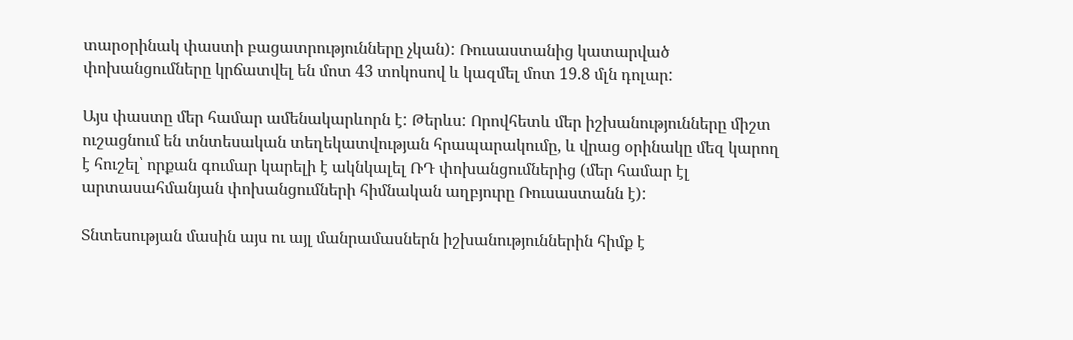տարօրինակ փաստի բացատրությունները չկան): Ռուսաստանից կատարված փոխանցումները կրճատվել են մոտ 43 տոկոսով և կազմել մոտ 19.8 մլն դոլար:

Այս փաստը մեր համար ամենակարևորն է: Թերևս: Որովհետև մեր իշխանությունները միշտ ուշացնում են տնտեսական տեղեկատվության հրապարակումը, և վրաց օրինակը մեզ կարող է հուշել՝ որքան գումար կարելի է ակնկալել ՌԴ փոխանցումներից (մեր համար էլ արտասահմանյան փոխանցումների հիմնական աղբյուրը Ռուսաստանն է):

Տնտեսության մասին այս ու այլ մանրամասներն իշխանություններին հիմք է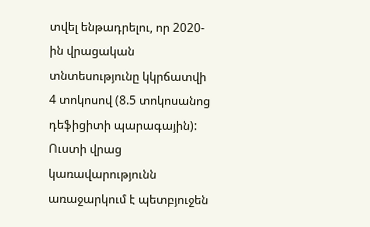տվել ենթադրելու, որ 2020-ին վրացական տնտեսությունը կկրճատվի 4 տոկոսով (8.5 տոկոսանոց դեֆիցիտի պարագային): Ուստի վրաց կառավարությունն առաջարկում է պետբյուջեն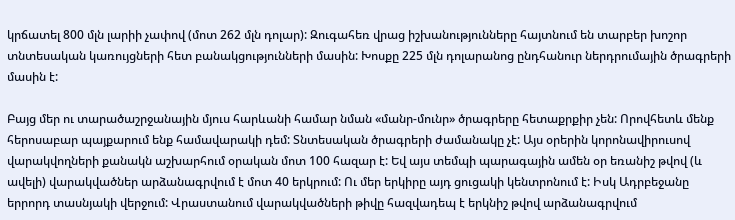կրճատել 800 մլն լարիի չափով (մոտ 262 մլն դոլար): Զուգահեռ վրաց իշխանությունները հայտնում են տարբեր խոշոր տնտեսական կառույցների հետ բանակցությունների մասին: Խոսքը 225 մլն դոլարանոց ընդհանուր ներդրումային ծրագրերի մասին է:

Բայց մեր ու տարածաշրջանային մյուս հարևանի համար նման «մանր-մունր» ծրագրերը հետաքրքիր չեն: Որովհետև մենք հերոսաբար պայքարում ենք համավարակի դեմ: Տնտեսական ծրագրերի ժամանակը չէ: Այս օրերին կորոնավիրուսով վարակվողների քանակն աշխարհում օրական մոտ 100 հազար է: Եվ այս տեմպի պարագային ամեն օր եռանիշ թվով (և ավելի) վարակվածներ արձանագրվում է մոտ 40 երկրում: Ու մեր երկիրը այդ ցուցակի կենտրոնում է: Իսկ Ադրբեջանը երրորդ տասնյակի վերջում: Վրաստանում վարակվածների թիվը հազվադեպ է երկնիշ թվով արձանագրվում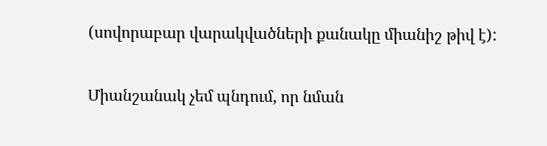(սովորաբար վարակվածների քանակը միանիշ թիվ է):

Միանշանակ չեմ պնդում, որ նման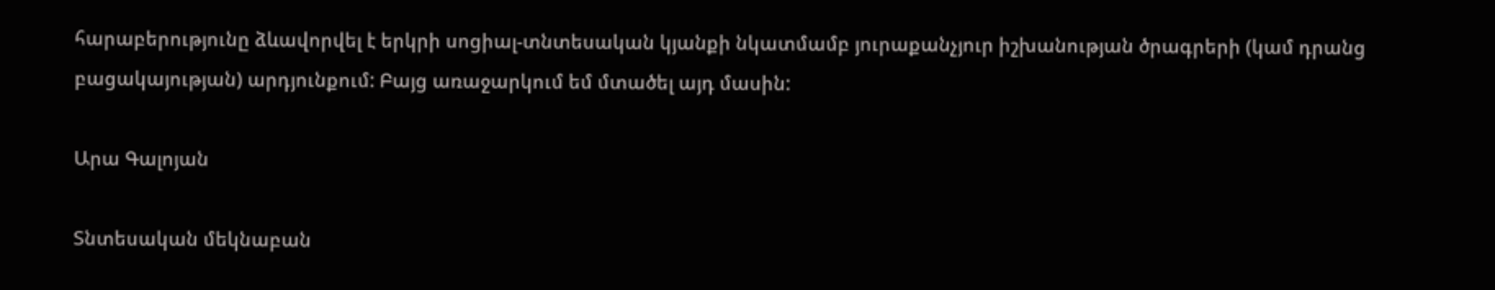հարաբերությունը ձևավորվել է երկրի սոցիալ-տնտեսական կյանքի նկատմամբ յուրաքանչյուր իշխանության ծրագրերի (կամ դրանց բացակայության) արդյունքում: Բայց առաջարկում եմ մտածել այդ մասին:

Արա Գալոյան

Տնտեսական մեկնաբան